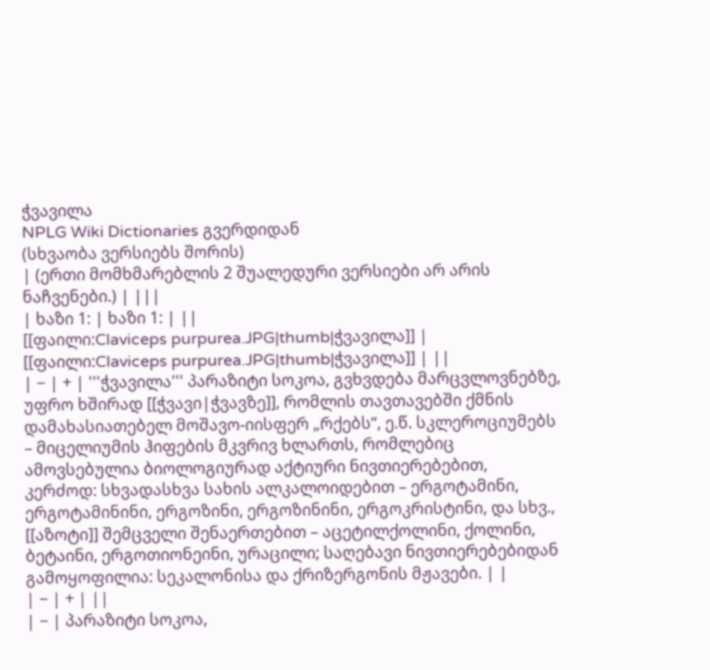ჭვავილა
NPLG Wiki Dictionaries გვერდიდან
(სხვაობა ვერსიებს შორის)
| (ერთი მომხმარებლის 2 შუალედური ვერსიები არ არის ნაჩვენები.) | |||
| ხაზი 1: | ხაზი 1: | ||
[[ფაილი:Claviceps purpurea.JPG|thumb|ჭვავილა]] | [[ფაილი:Claviceps purpurea.JPG|thumb|ჭვავილა]] | ||
| − | + | '''ჭვავილა''' პარაზიტი სოკოა, გვხვდება მარცვლოვნებზე, უფრო ხშირად [[ჭვავი|ჭვავზე]], რომლის თავთავებში ქმნის დამახასიათებელ მოშავო-იისფერ „რქებს“, ე.წ. სკლეროციუმებს – მიცელიუმის ჰიფების მკვრივ ხლართს, რომლებიც ამოვსებულია ბიოლოგიურად აქტიური ნივთიერებებით, კერძოდ: სხვადასხვა სახის ალკალოიდებით – ერგოტამინი, ერგოტამინინი, ერგოზინი, ერგოზინინი, ერგოკრისტინი, და სხვ., [[აზოტი]] შემცველი შენაერთებით – აცეტილქოლინი, ქოლინი, ბეტაინი, ერგოთიონეინი, ურაცილი; საღებავი ნივთიერებებიდან გამოყოფილია: სეკალონისა და ქრიზერგონის მჟავები. | |
| − | + | ||
| − | პარაზიტი სოკოა,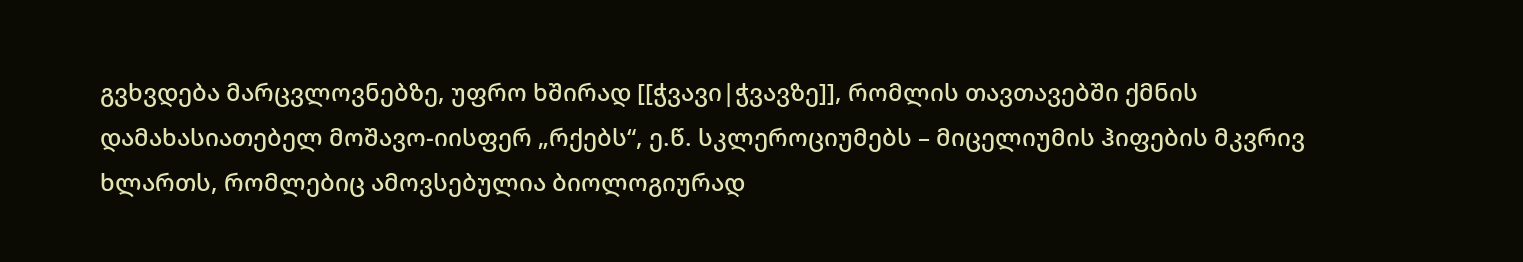გვხვდება მარცვლოვნებზე, უფრო ხშირად [[ჭვავი|ჭვავზე]], რომლის თავთავებში ქმნის დამახასიათებელ მოშავო-იისფერ „რქებს“, ე.წ. სკლეროციუმებს – მიცელიუმის ჰიფების მკვრივ ხლართს, რომლებიც ამოვსებულია ბიოლოგიურად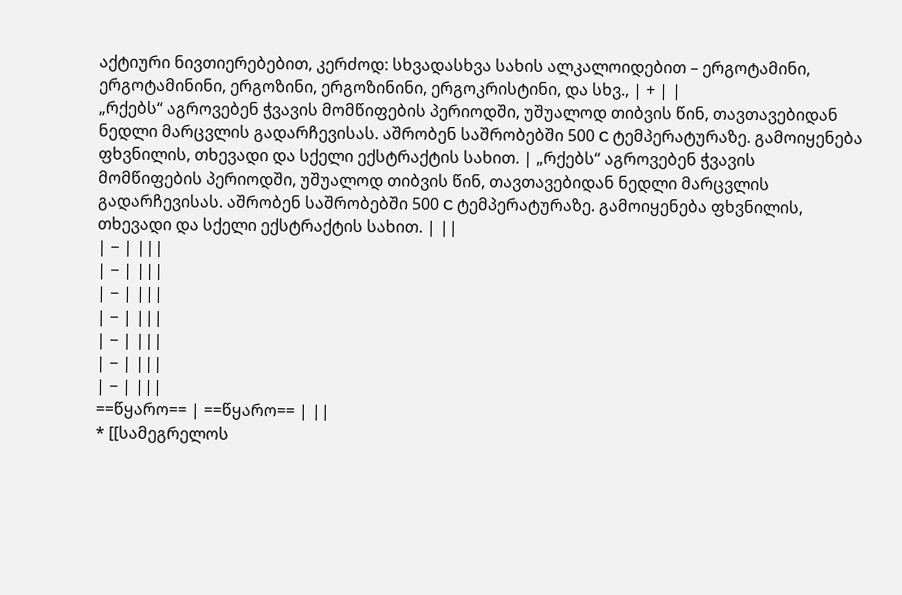აქტიური ნივთიერებებით, კერძოდ: სხვადასხვა სახის ალკალოიდებით – ერგოტამინი, ერგოტამინინი, ერგოზინი, ერგოზინინი, ერგოკრისტინი, და სხვ., | + | |
„რქებს“ აგროვებენ ჭვავის მომწიფების პერიოდში, უშუალოდ თიბვის წინ, თავთავებიდან ნედლი მარცვლის გადარჩევისას. აშრობენ საშრობებში 500 C ტემპერატურაზე. გამოიყენება ფხვნილის, თხევადი და სქელი ექსტრაქტის სახით. | „რქებს“ აგროვებენ ჭვავის მომწიფების პერიოდში, უშუალოდ თიბვის წინ, თავთავებიდან ნედლი მარცვლის გადარჩევისას. აშრობენ საშრობებში 500 C ტემპერატურაზე. გამოიყენება ფხვნილის, თხევადი და სქელი ექსტრაქტის სახით. | ||
| − | |||
| − | |||
| − | |||
| − | |||
| − | |||
| − | |||
| − | |||
==წყარო== | ==წყარო== | ||
* [[სამეგრელოს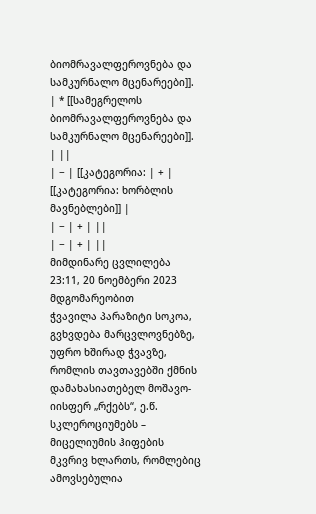ბიომრავალფეროვნება და სამკურნალო მცენარეები]]. | * [[სამეგრელოს ბიომრავალფეროვნება და სამკურნალო მცენარეები]]. | ||
| − | [[კატეგორია: | + | [[კატეგორია: ხორბლის მავნებლები]] |
| − | + | ||
| − | + | ||
მიმდინარე ცვლილება 23:11, 20 ნოემბერი 2023 მდგომარეობით
ჭვავილა პარაზიტი სოკოა, გვხვდება მარცვლოვნებზე, უფრო ხშირად ჭვავზე, რომლის თავთავებში ქმნის დამახასიათებელ მოშავო-იისფერ „რქებს“, ე.წ. სკლეროციუმებს – მიცელიუმის ჰიფების მკვრივ ხლართს, რომლებიც ამოვსებულია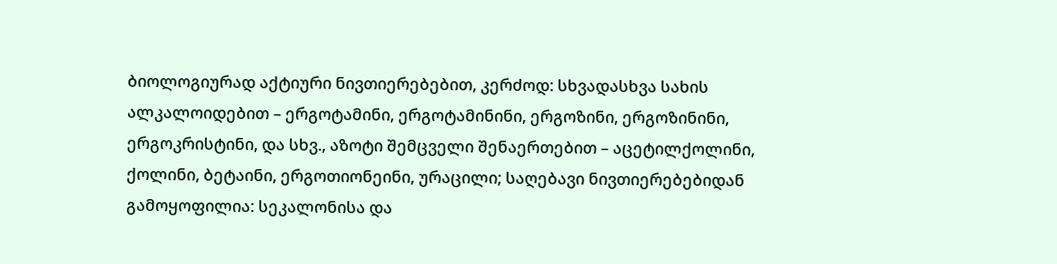ბიოლოგიურად აქტიური ნივთიერებებით, კერძოდ: სხვადასხვა სახის ალკალოიდებით – ერგოტამინი, ერგოტამინინი, ერგოზინი, ერგოზინინი, ერგოკრისტინი, და სხვ., აზოტი შემცველი შენაერთებით – აცეტილქოლინი, ქოლინი, ბეტაინი, ერგოთიონეინი, ურაცილი; საღებავი ნივთიერებებიდან გამოყოფილია: სეკალონისა და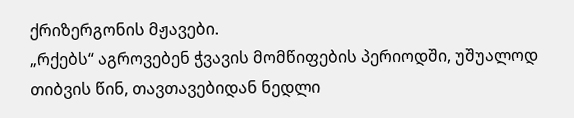ქრიზერგონის მჟავები.
„რქებს“ აგროვებენ ჭვავის მომწიფების პერიოდში, უშუალოდ თიბვის წინ, თავთავებიდან ნედლი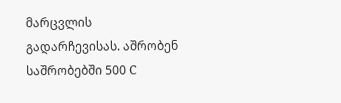მარცვლის გადარჩევისას. აშრობენ საშრობებში 500 C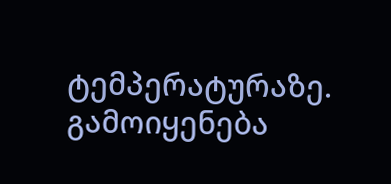ტემპერატურაზე. გამოიყენება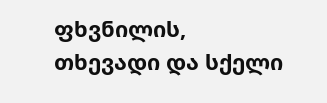ფხვნილის, თხევადი და სქელი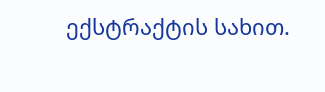ექსტრაქტის სახით.